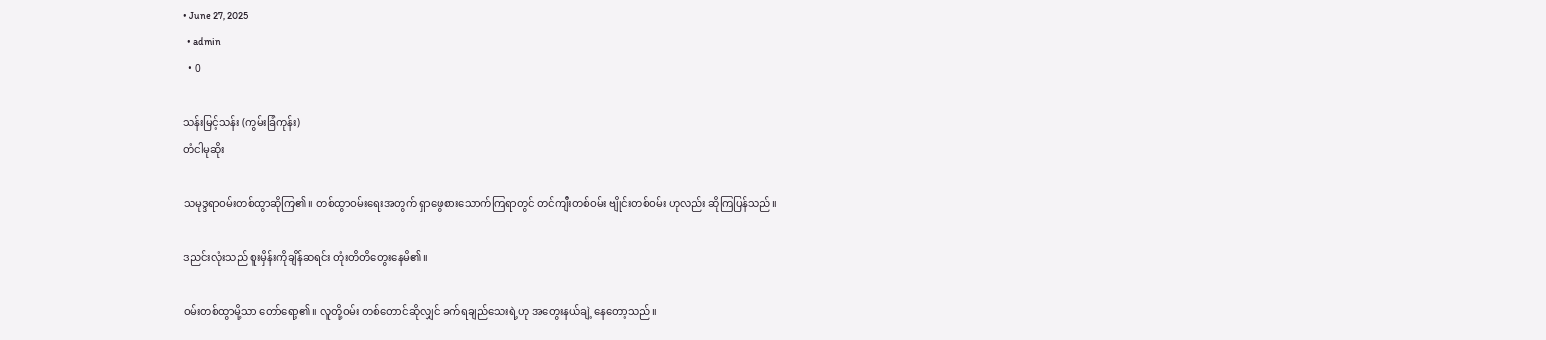• June 27, 2025
  • admin
  • 0

သန်းမြင့်သန်း (ကွမ်းခြံကုန်း)
တံငါမုဆိုး

သမုဒ္ဒရာဝမ်းတစ်ထွာဆိုကြ၏။ တစ်ထွာဝမ်းရေးအတွက် ရှာဖွေစားသောက်ကြရာတွင် တင်ကျီးတစ်ဝမ်း ဗျိုင်းတစ်ဝမ်း ဟုလည်း ဆိုကြပြန်သည်။

ဒညင်းလုံးသည် စူးမှိန်းကိုချိန်ဆရင်း တုံးတိတိတွေးနေမိ၏။

ဝမ်းတစ်ထွာမို့သာ တော်ရော့၏။ လူတို့ဝမ်း တစ်တောင်ဆိုလျှင် ခက်ရချည်သေးရဲ့ဟု အတွေးနယ်ချဲ့ နေတော့သည်။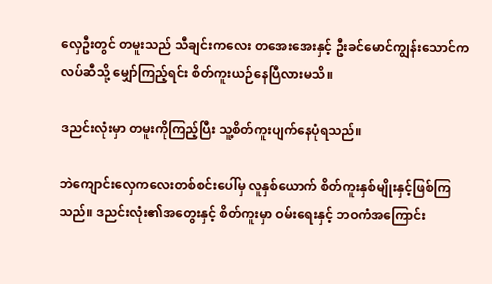လှေဦးတွင် တမူးသည် သီချင်းကလေး တအေးအေးနှင့် ဦးခင်မောင်ကျွန်းသောင်ကလပ်ဆီသို့ မျှော်ကြည့်ရင်း စိတ်ကူးယဉ်နေပြီလားမသိ။

ဒညင်းလုံးမှာ တမူးကိုကြည့်ပြီး သူ့စိတ်ကူးပျက်နေပုံရသည်။

ဘဲကျောင်းလှေကလေးတစ်စင်းပေါ်မှ လူနှစ်ယောက် စိတ်ကူးနှစ်မျိုးနှင့်ဖြစ်ကြသည်။ ဒညင်းလုံး၏အတွေးနှင့် စိတ်ကူးမှာ ဝမ်းရေးနှင့် ဘဝကံအကြောင်း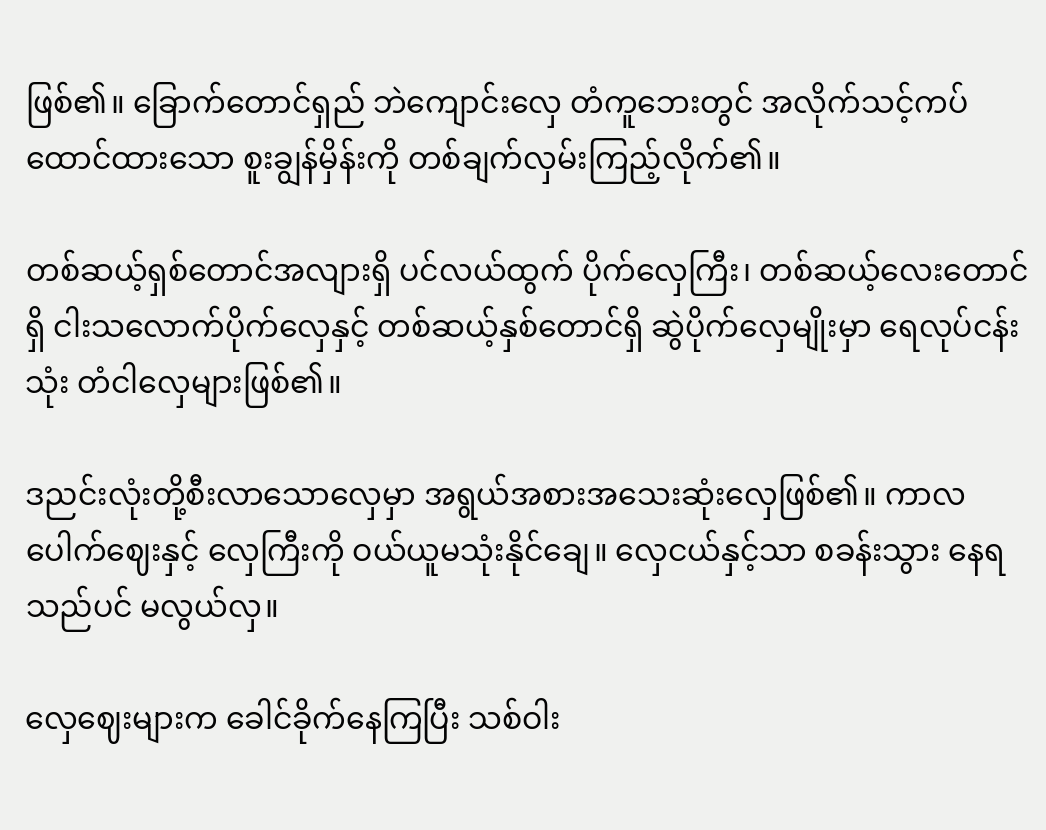ဖြစ်၏။ ခြောက်တောင်ရှည် ဘဲကျောင်းလှေ တံကူဘေးတွင် အလိုက်သင့်ကပ်ထောင်ထားသော စူးချွန်မှိန်းကို တစ်ချက်လှမ်းကြည့်လိုက်၏။

တစ်ဆယ့်ရှစ်တောင်အလျားရှိ ပင်လယ်ထွက် ပိုက်လှေကြီး၊ တစ်ဆယ့်လေးတောင်ရှိ ငါးသလောက်ပိုက်လှေနှင့် တစ်ဆယ့်နှစ်တောင်ရှိ ဆွဲပိုက်လှေမျိုးမှာ ရေလုပ်ငန်းသုံး တံငါလှေများဖြစ်၏။

ဒညင်းလုံးတို့စီးလာသောလှေမှာ အရွယ်အစားအသေးဆုံးလှေဖြစ်၏။ ကာလပေါက်ဈေးနှင့် လှေကြီးကို ဝယ်ယူမသုံးနိုင်ချေ။ လှေငယ်နှင့်သာ စခန်းသွား နေရသည်ပင် မလွယ်လှ။

လှေဈေးများက ခေါင်ခိုက်နေကြပြီး သစ်ဝါး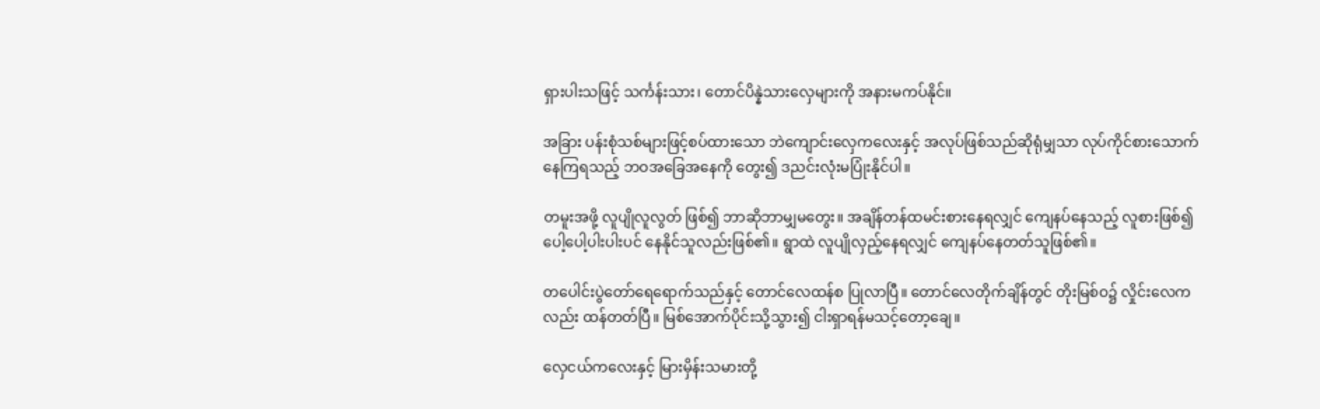ရှားပါးသဖြင့် သင်္ကန်းသား၊ တောင်ပိန္နဲသားလှေများကို အနားမကပ်နိုင်။

အခြား ပန်းစုံသစ်များဖြင့်စပ်ထားသော ဘဲကျောင်းလှေကလေးနှင့် အလုပ်ဖြစ်သည်ဆိုရုံမျှသာ လုပ်ကိုင်စားသောက်နေကြရသည့် ဘဝအခြေအနေကို တွေး၍ ဒညင်းလုံးမပြုံးနိုင်ပါ။

တမူးအဖို့ လူပျိုလူလွတ် ဖြစ်၍ ဘာဆိုဘာမျှမတွေး။ အချိန်တန်ထမင်းစားနေရလျှင် ကျေနပ်နေသည့် လူစားဖြစ်၍ ပေါ့ပေါ့ပါးပါးပင် နေနိုင်သူလည်းဖြစ်၏။ ရွာထဲ လူပျိုလှည့်နေရလျှင် ကျေနပ်နေတတ်သူဖြစ်၏။

တပေါင်းပွဲတော်ရေရောက်သည်နှင့် တောင်လေထန်စ ပြုလာပြီ။ တောင်လေတိုက်ချိန်တွင် တိုးမြစ်ဝ၌ လှိုင်းလေကလည်း ထန်တတ်ပြီ။ မြစ်အောက်ပိုင်းသို့သွား၍ ငါးရှာရန်မသင့်တော့ချေ။

လှေငယ်ကလေးနှင့် မြားမှိန်းသမားတို့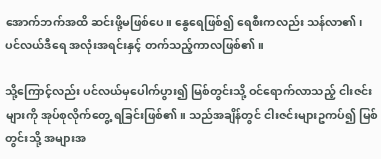အောက်ဘက်အထိ ဆင်းဖို့မဖြစ်ပေ။ နွေရေဖြစ်၍ ရေစီးကလည်း သန်လာ၏၊ ပင်လယ်ဒီရေ အလုံးအရင်းနှင့် တက်သည့်ကာလဖြစ်၏။

သို့ကြောင့်လည်း ပင်လယ်မှပေါက်ပွား၍ မြစ်တွင်းသို့ ဝင်ရောက်လာသည့် ငါးဇင်းများကို အုပ်စုလိုက်တွေ့ ရခြင်းဖြစ်၏။ သည်အချိန်တွင် ငါးဇင်းများဥကပ်၍ မြစ်တွင်းသို့ အများအ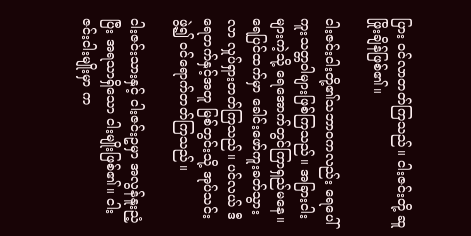ပြား ဝင်လာတတ်ကြသည်။ ငါးဇင်းတို့ ဆူဖြိုးချိန်ဖြစ်၏။

ငါးဇင်းငါးတို့၏သဘာဝကလည်း ရေပေါ်ကူးသတ္တဝါများဖြစ်ကြသည်။ အခြားငါးများကဲ့သို့ ရေအောက်တွင်ကြာရှည်မနေ။ ရေပြင်ထက်မှာ ခေါင်းဖော်ကူးခတ်သွားလာ လှုပ်ရှားတတ်ကြသည်။ ပင်လယ် ဒီရေတက်နှင့်အတူ မြစ်တွင်းသို့ အုပ်သင်းဖွဲ့၍ ဝင်ရောက်တတ်ကြသည်။

ငါးဇင်းသားနှင့် ငါးဇင်းဥမှာ အလွန်နူးညံ့ပြီး အရသာရှိသော ငါးမျိုးဖြစ်၏။ ငါးဇင်းငါးမျိုးမှာ က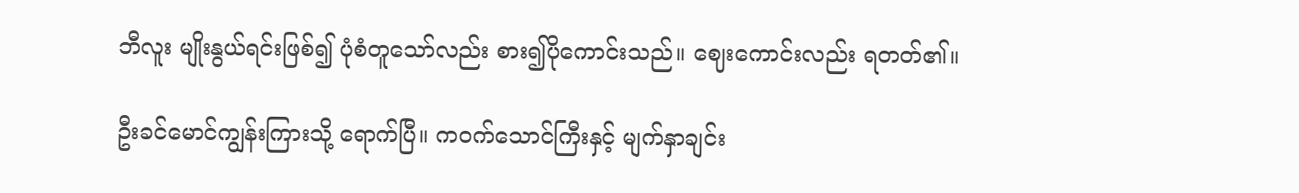ဘီလူး မျိုးနွယ်ရင်းဖြစ်၍ ပုံစံတူသော်လည်း စား၍ပိုကောင်းသည်။ ဈေးကောင်းလည်း ရတတ်၏။

ဦးခင်မောင်ကျွန်းကြားသို့ ရောက်ပြီ။ ကဝက်သောင်ကြီးနှင့် မျက်နှာချင်း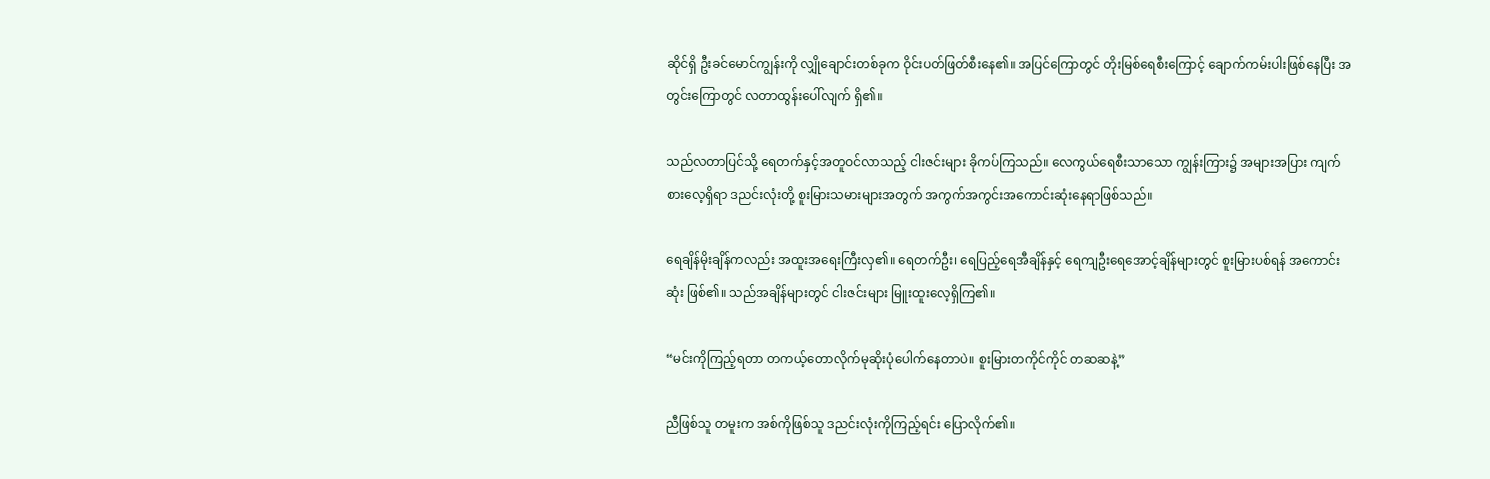ဆိုင်ရှိ ဦးခင်မောင်ကျွန်းကို လျှိုချောင်းတစ်ခုက ဝိုင်းပတ်ဖြတ်စီးနေ၏။ အပြင်ကြောတွင် တိုးမြစ်ရေစီးကြောင့် ချောက်ကမ်းပါးဖြစ်နေပြီး အတွင်းကြောတွင် လတာထွန်းပေါ်လျက် ရှိ၏။

သည်လတာပြင်သို့ ရေတက်နှင့်အတူဝင်လာသည့် ငါးဇင်းများ ခိုကပ်ကြသည်။ လေကွယ်ရေစီးသာသော ကျွန်းကြား၌ အများအပြား ကျက်စားလေ့ရှိရာ ဒညင်းလုံးတို့ စူးမြားသမားများအတွက် အကွက်အကွင်းအကောင်းဆုံးနေရာဖြစ်သည်။

ရေချိန်မိုးချိန်ကလည်း အထူးအရေးကြီးလှ၏။ ရေတက်ဦး၊ ရေပြည့်ရေအီချိန်နှင့် ရေကျဦးရေအောင့်ချိန်များတွင် စူးမြားပစ်ရန် အကောင်းဆုံး ဖြစ်၏။ သည်အချိန်များတွင် ငါးဇင်းများ မြူးထူးလေ့ရှိကြ၏။

“မင်းကိုကြည့်ရတာ တကယ့်တောလိုက်မုဆိုးပုံပေါက်နေတာပဲ။ စူးမြားတကိုင်ကိုင် တဆဆနဲ့”

ညီဖြစ်သူ တမူးက အစ်ကိုဖြစ်သူ ဒညင်းလုံးကိုကြည့်ရင်း ပြောလိုက်၏။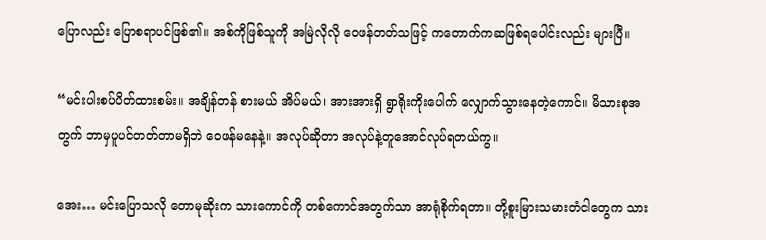ပြောလည်း ပြောစရာပင်ဖြစ်၏။ အစ်ကိုဖြစ်သူကို အမြဲလိုလို ဝေဖန်တတ်သဖြင့် ကတောက်ကဆဖြစ်ရပေါင်းလည်း များပြီ။

“မင်းပါးစပ်ပိတ်ထားစမ်း။ အချိန်တန် စားမယ် အိပ်မယ်၊ အားအားရှိ ရွာရိုးကိုးပေါက် လျှောက်သွားနေတဲ့ကောင်။ မိသားစုအတွက် ဘာမှပူပင်တတ်တာမရှိဘဲ ဝေဖန်မနေနဲ့။ အလုပ်ဆိုတာ အလုပ်နဲ့တူအောင်လုပ်ရတယ်ကွ။

အေး… မင်းပြောသလို တောမုဆိုးက သားကောင်ကို တစ်ကောင်အတွက်သာ အာရုံစိုက်ရတာ။ တို့စူးမြားသမားတံငါတွေက သား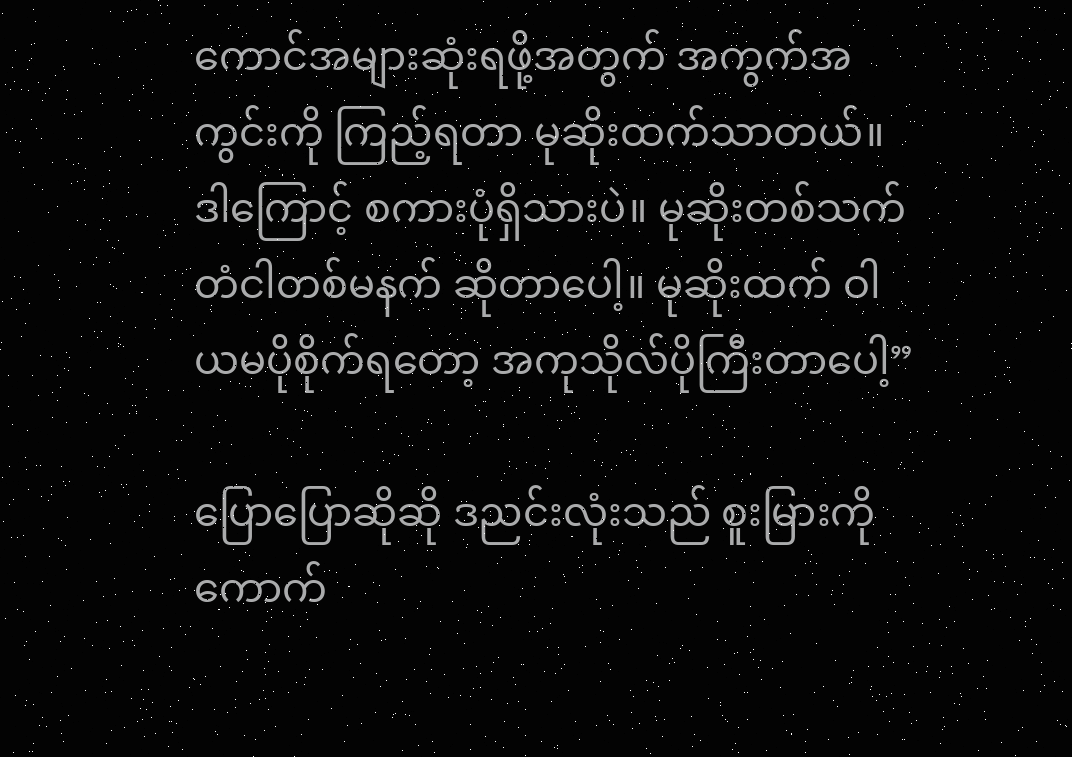ကောင်အများဆုံးရဖို့အတွက် အကွက်အကွင်းကို ကြည့်ရတာ မုဆိုးထက်သာတယ်။ ဒါကြောင့် စကားပုံရှိသားပဲ။ မုဆိုးတစ်သက် တံငါတစ်မနက် ဆိုတာပေါ့။ မုဆိုးထက် ဝါယမပိုစိုက်ရတော့ အကုသိုလ်ပိုကြီးတာပေါ့”

ပြောပြောဆိုဆို ဒညင်းလုံးသည် စူးမြားကိုကောက်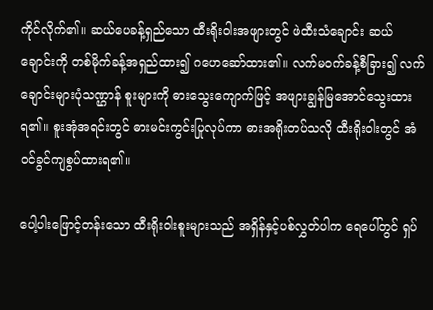ကိုင်လိုက်၏။ ဆယ်ပေခန့်ရှည်သော ထီးရိုးဝါးအဖျားတွင် ဖဲထီးသံချောင်း ဆယ်ချောင်းကို တစ်မိုက်ခန့်အရှည်ထား၍ ဂဟေဆော်ထား၏။ လက်မဝက်ခန့်စီခြား၍ လက်ချောင်းများပုံသဏ္ဌာန် စူးများကို ဓားသွေးကျောက်ဖြင့် အဖျားချွန်မြအောင်သွေးထားရ၏။ စူးအုံအရင်းတွင် ဓားမင်းကွင်းပြုလုပ်ကာ ဓားအရိုးတပ်သလို ထီးရိုးဝါးတွင် အံဝင်ခွင်ကျစွပ်ထားရ၏။

ပေါ့ပါးဖြောင့်တန်းသော ထီးရိုးဝါးစူးများသည် အရှိန်နှင့်ပစ်လွှတ်ပါက ရေပေါ်တွင် ရှပ်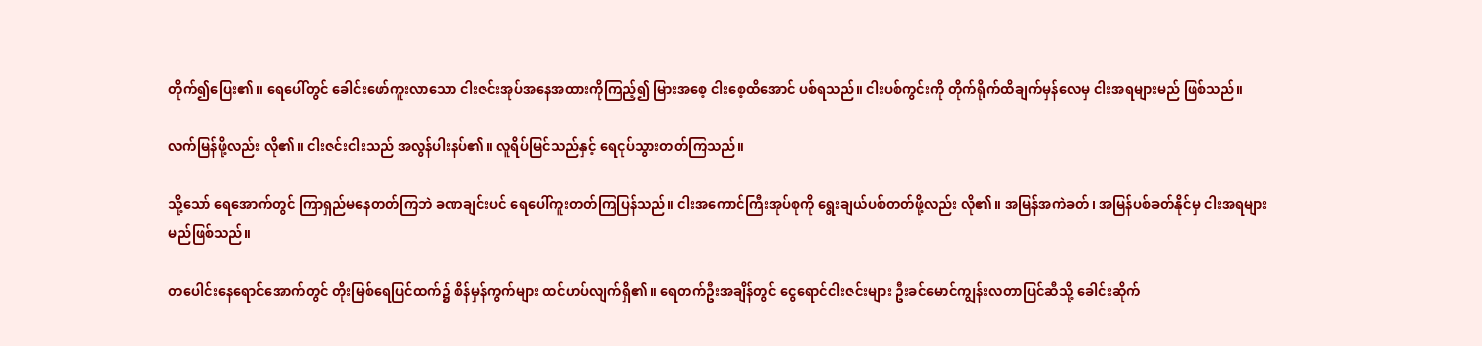တိုက်၍ပြေး၏။ ရေပေါ်တွင် ခေါင်းဖော်ကူးလာသော ငါးဇင်းအုပ်အနေအထားကိုကြည့်၍ မြားအစေ့ ငါးစေ့ထိအောင် ပစ်ရသည်။ ငါးပစ်ကွင်းကို တိုက်ရိုက်ထိချက်မှန်လေမှ ငါးအရများမည် ဖြစ်သည်။

လက်မြန်ဖို့လည်း လို၏။ ငါးဇင်းငါးသည် အလွန်ပါးနပ်၏။ လူရိပ်မြင်သည်နှင့် ရေငုပ်သွားတတ်ကြသည်။

သို့သော် ရေအောက်တွင် ကြာရှည်မနေတတ်ကြဘဲ ခဏချင်းပင် ရေပေါ်ကူးတတ်ကြပြန်သည်။ ငါးအကောင်ကြီးအုပ်စုကို ရွေးချယ်ပစ်တတ်ဖို့လည်း လို၏။ အမြန်အကဲခတ်၊ အမြန်ပစ်ခတ်နိုင်မှ ငါးအရများမည်ဖြစ်သည်။

တပေါင်းနေရောင်အောက်တွင် တိုးမြစ်ရေပြင်ထက်၌ စိန်မှန်ကွက်များ ထင်ဟပ်လျက်ရှိ၏။ ရေတက်ဦးအချိန်တွင် ငွေရောင်ငါးဇင်းများ ဦးခင်မောင်ကျွန်းလတာပြင်ဆီသို့ ခေါင်းဆိုက်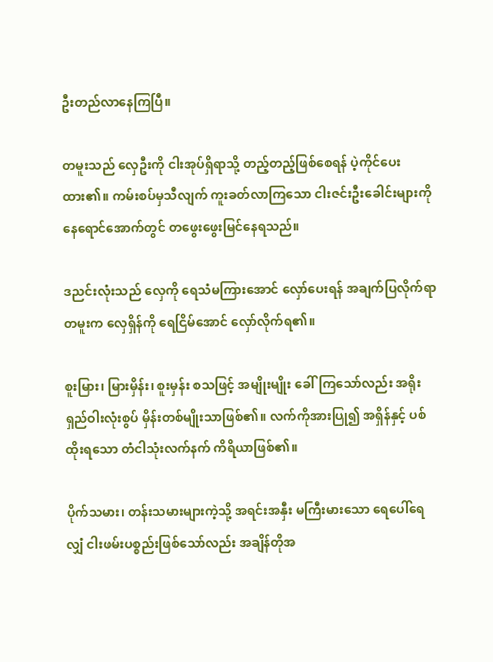ဦးတည်လာနေကြပြီ။

တမူးသည် လှေဦးကို ငါးအုပ်ရှိရာသို့ တည့်တည့်ဖြစ်စေရန် ပဲ့ကိုင်ပေးထား၏။ ကမ်းစပ်မှသီလျက် ကူးခတ်လာကြသော ငါးဇင်းဦးခေါင်းများကို နေရောင်အောက်တွင် တဖွေးဖွေးမြင်နေရသည်။

ဒညင်းလုံးသည် လှေကို ရေသံမကြားအောင် လှော်ပေးရန် အချက်ပြလိုက်ရာ တမူးက လှေရှိန်ကို ရေငြိမ်အောင် လှော်လိုက်ရ၏။

စူးမြား၊ မြားမှိန်း၊ စူးမှန်း စသဖြင့် အမျိုးမျိုး ခေါ်ကြသော်လည်း အရိုးရှည်ဝါးလုံးစွပ် မှိန်းတစ်မျိုးသာဖြစ်၏။ လက်ကိုအားပြု၍ အရှိန်နှင့် ပစ်ထိုးရသော တံငါသုံးလက်နက် ကိရိယာဖြစ်၏။

ပိုက်သမား၊ တန်းသမားများကဲ့သို့ အရင်းအနှီး မကြီးမားသော ရေပေါ်ရေလျှံ ငါးဖမ်းပစ္စည်းဖြစ်သော်လည်း အချိန်တိုအ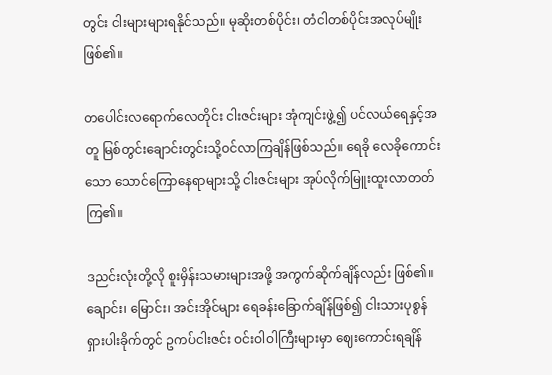တွင်း ငါးများများရနိုင်သည်။ မုဆိုးတစ်ပိုင်း၊ တံငါတစ်ပိုင်းအလုပ်မျိုးဖြစ်၏။

တပေါင်းလရောက်လေတိုင်း ငါးဇင်းများ အုံကျင်းဖွဲ့၍ ပင်လယ်ရေနှင့်အတူ မြစ်တွင်းချောင်းတွင်းသို့ဝင်လာကြချိန်ဖြစ်သည်။ ရေခို လေခိုကောင်းသော သောင်ကြောနေရာများသို့ ငါးဇင်းများ အုပ်လိုက်မြူးထူးလာတတ်ကြ၏။

ဒညင်းလုံးတို့လို စူးမှိန်းသမားများအဖို့ အကွက်ဆိုက်ချိန်လည်း ဖြစ်၏။ ချောင်း၊ မြောင်း၊ အင်းအိုင်များ ရေခန်းခြောက်ချိန်ဖြစ်၍ ငါးသားပုစွန် ရှားပါးခိုက်တွင် ဥကပ်ငါးဇင်း ဝင်းဝါဝါကြီးများမှာ ဈေးကောင်းရချိန်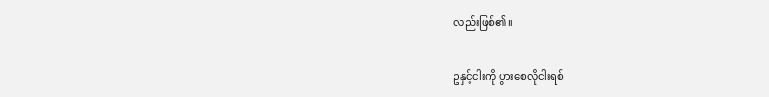လည်းဖြစ်၏။

ဥနှင့်ငါးကို ပွားစေလိုငါးရစ်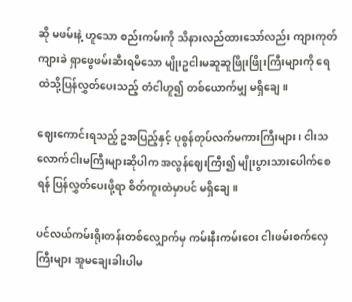ဆို မဖမ်းနဲ့ ဟူသော စည်းကမ်းကို သိနားလည်ထားသော်လည်း ကျားကုတ်ကျားခဲ ရှာဖွေဖမ်းဆီးရမိသော မျိုးဥငါးမဆူဆူဖြိုးဖြိုးကြီးများကို ရေထဲသို့ပြန်လွှတ်ပေးသည့် တံငါဟူ၍ တစ်ယောက်မျှ မရှိချေ။

ဈေးကောင်းရသည့် ဥအပြည့်နှင့် ပုစွန်တုပ်လက်မကားကြီးများ၊ ငါးသလောက်ငါးမကြီးများဆိုပါက အလွန်ဈေးကြီး၍ မျိုးပွားသားပေါက်စေရန် ပြန်လွှတ်ပေးဖို့ရာ စိတ်ကူးထဲမှာပင် မရှိချေ။

ပင်လယ်ကမ်းရိုးတန်းတစ်လျှောက်မှ ကမ်းနီးကမ်းဝေး ငါးဖမ်းစက်လှေကြီးများ အူမချေးခါးပါမ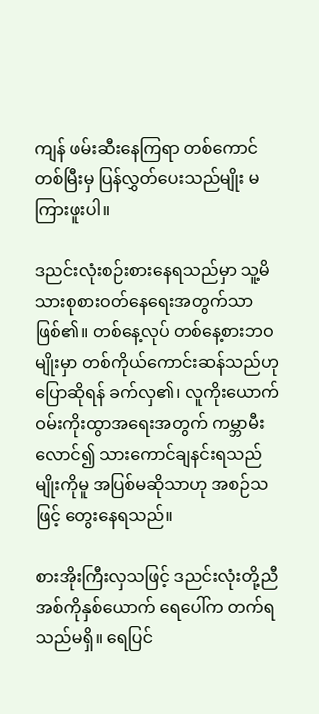ကျန် ဖမ်းဆီးနေကြရာ တစ်ကောင်တစ်မြီးမှ ပြန်လွှတ်ပေးသည်မျိုး မကြားဖူးပါ။

ဒညင်းလုံးစဉ်းစားနေရသည်မှာ သူ့မိသားစုစားဝတ်နေရေးအတွက်သာ ဖြစ်၏။ တစ်နေ့လုပ် တစ်နေ့စားဘဝမျိုးမှာ တစ်ကိုယ်ကောင်းဆန်သည်ဟု ပြောဆိုရန် ခက်လှ၏၊ လူကိုးယောက် ဝမ်းကိုးထွာအရေးအတွက် ကမ္ဘာမီးလောင်၍ သားကောင်ချနင်းရသည်မျိုးကိုမူ အပြစ်မဆိုသာဟု အစဉ်သဖြင့် တွေးနေရသည်။

စားအိုးကြီးလှသဖြင့် ဒညင်းလုံးတို့ညီအစ်ကိုနှစ်ယောက် ရေပေါ်က တက်ရသည်မရှိ။ ရေပြင်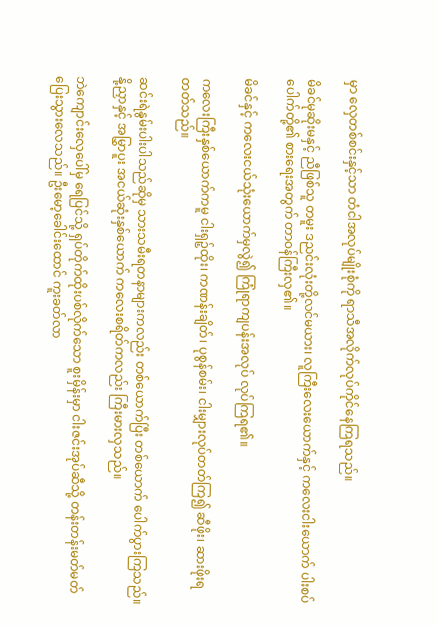မှာ လှေတစ်စင်းနှင့်သာ တံငါအလုပ်မျိုးစုံကို ရာသီအလိုက်လုပ်ကိုင်နေကြရသည်။

မိခင်မုဆိုးမနှင့် ညီဖြစ်သူ တမူး ဒညင်းလုံးတို့လင်မယား၊ လူကြီးလေးယောက်နှင့် ကလေးငါးယောက် ပါးစပ်ပေါက်တို့၏ စားရေးအတွက် တာဝန်ကြီးလှ၏။

မိခင်နှင့် ကလေးငယ်သုံးယောက်မှလွဲ၍ ကြုံရာကျပန်းအလုပ် လုပ်ကြရ၏။

ကလေးကြီးနှစ်ယောက်ကမူ ငါးရှဉ့်ထိုး၊ ကဏန်းချိတ်၊ ပုစွန်စမ်း၊ ငါးမျှားလုပ်တတ်ကြ၍ ဆီဖိုး၊ ဆားဖိုးရတတ်သည်။

ဆင်းရဲနွမ်းပါးပါသည်ဆိုမှ သားသမီးရတနာများကလည်း တစ်ယောက်ပြီး တစ်ယောက် ပေါက်ပွားကြသည်။ နို့ညှာနှင့် အမြွှာပူး အငယ်ဆုံးနှစ်ယောက် ကလေးစရိတ်ကလည်း ကြီးမားလှသည်။

ဘဲကျောင်းလှေပေါ်မှ ရေပြင်သို့ ရှပ်တိုက်ထိုးပစ်လိုက်သော စူးမှိန်းမှာ ငါးဇင်းအုပ်ဆီသို့ တန်းတန်းမတ်မတ် ပြေးသွားလေသည်။ ဦးမော့ခေါင်းထောင် ကူးခတ်လာ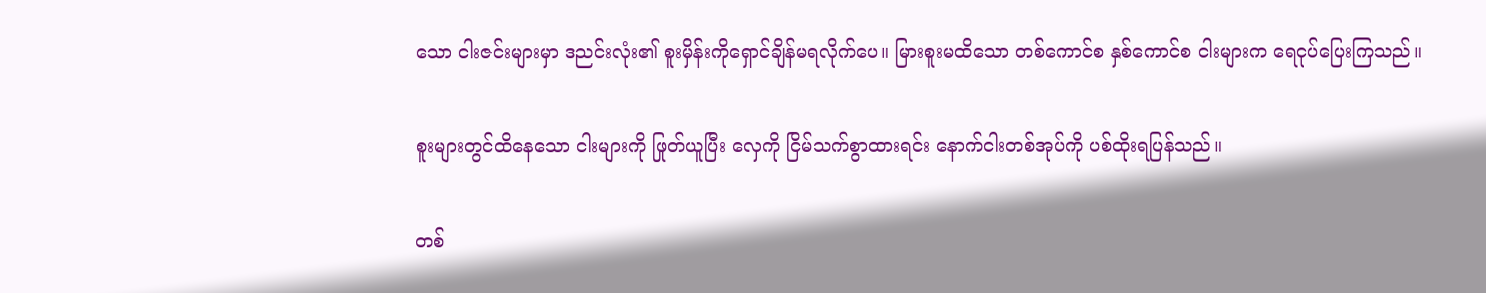သော ငါးဇင်းများမှာ ဒညင်းလုံး၏ စူးမှိန်းကိုရှောင်ချိန်မရလိုက်ပေ။ မြားစူးမထိသော တစ်ကောင်စ နှစ်ကောင်စ ငါးများက ရေငုပ်ပြေးကြသည်။

စူးများတွင်ထိနေသော ငါးများကို ဖြုတ်ယူပြီး လှေကို ငြိမ်သက်စွာထားရင်း နောက်ငါးတစ်အုပ်ကို ပစ်ထိုးရပြန်သည်။

တစ်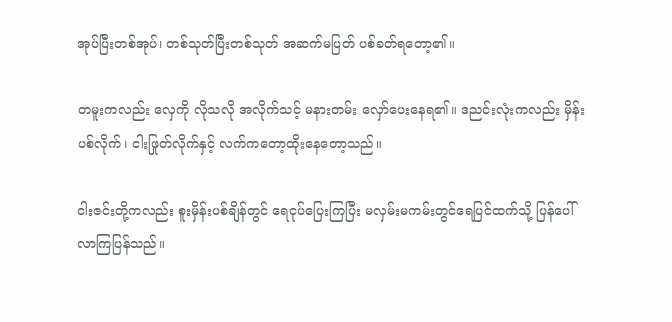အုပ်ပြီးတစ်အုပ်၊ တစ်သုတ်ပြီးတစ်သုတ် အဆက်မပြတ် ပစ်ခတ်ရတော့၏။

တမူးကလည်း လှေကို လိုသလို အလိုက်သင့် မနားတမ်း လှော်ပေးနေရ၏။ ဒညင်းလုံးကလည်း မှိန်းပစ်လိုက်၊ ငါးဖြုတ်လိုက်နှင့် လက်ကတော့ထိုးနေတော့သည်။

ငါးဇင်းတို့ကလည်း စူးမှိန်းပစ်ချိန်တွင် ရေငုပ်ပြေးကြပြီး မလှမ်းမကမ်းတွင်ရေပြင်ထက်သို့ ပြန်ပေါ်လာကြပြန်သည်။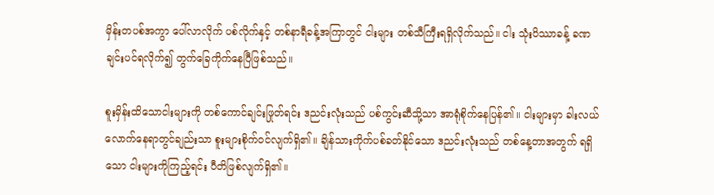မှိန်းတပစ်အကွာ ပေါ်လာလိုက် ပစ်လိုက်နှင့် တစ်နာရီခန့်အကြာတွင် ငါးများ တစ်သီကြီးရရှိလိုက်သည်။ ငါး သုံးပိဿာခန့် ခဏချင်းပင်ရလိုက်၍ တွက်ခြေကိုက်နေပြီဖြစ်သည်။

စူးမှိန်းထိသောငါးများကို တစ်ကောင်ချင်းဖြုတ်ရင်း ဒညင်းလုံးသည် ပစ်ကွင်းဆီသို့သာ အာရုံစိုက်နေပြန်၏။ ငါးများမှာ ခါးလယ်လောက်နေရာတွင်ချည်းသာ စူးများစိုက်ဝင်လျက်ရှိ၏။ ချိန်သားကိုက်ပစ်ခတ်နိုင်သော ဒညင်းလုံးသည် တစ်နေ့တာအတွက် ရရှိသော ငါးများကိုကြည့်ရင်း ပီတိဖြစ်လျက်ရှိ၏။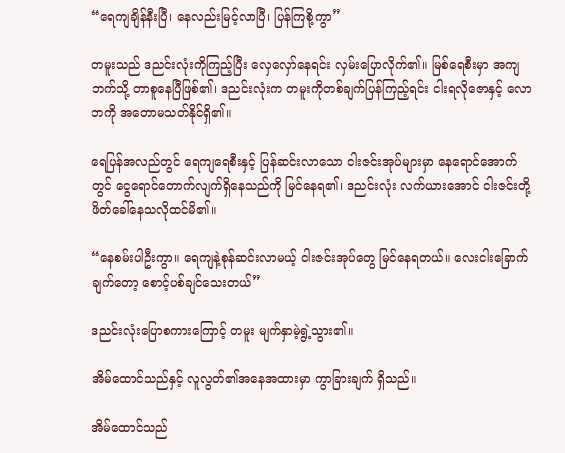“ရေကျချိန်နီးပြီ၊ နေလည်းမြင့်လာပြီ၊ ပြန်ကြစို့ကွာ”

တမူးသည် ဒညင်းလုံးကိုကြည့်ပြီး လှေလှော်နေရင်း လှမ်းပြောလိုက်၏။ မြစ်ရေစီးမှာ အကျဘက်သို့ တာစူနေပြီဖြစ်၏၊ ဒညင်းလုံးက တမူးကိုတစ်ချက်ပြန်ကြည့်ရင်း ငါးရလိုဇောနှင့် လောဘကို အတောမသတ်နိုင်ရှိ၏။

ရေပြန်အလည်တွင် ရေကျရေစီးနှင့် ပြန်ဆင်းလာသော ငါးဇင်းအုပ်များမှာ နေရောင်အောက်တွင် ငွေရောင်တောက်လျက်ရှိနေသည်ကို မြင်နေရ၏၊ ဒညင်းလုံး လက်ယားအောင် ငါးဇင်းတို့ ဖိတ်ခေါ်နေသလိုထင်မိ၏။

“နေစမ်းပါဦးကွာ။ ရေကျနဲ့စုန်ဆင်းလာမယ့် ငါးဇင်းအုပ်တွေ မြင်နေရတယ်။ လေးငါးခြောက်ချက်တော့ စောင့်ပစ်ချင်သေးတယ်”

ဒညင်းလုံးပြောစကားကြောင့် တမူး မျက်နှာမဲ့ရွဲ့သွား၏။

အိမ်ထောင်သည်နှင့် လူလွတ်၏အနေအထားမှာ ကွာခြားချက် ရှိသည်။

အိမ်ထောင်သည်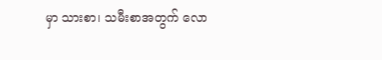မှာ သားစာ၊ သမီးစာအတွက် လော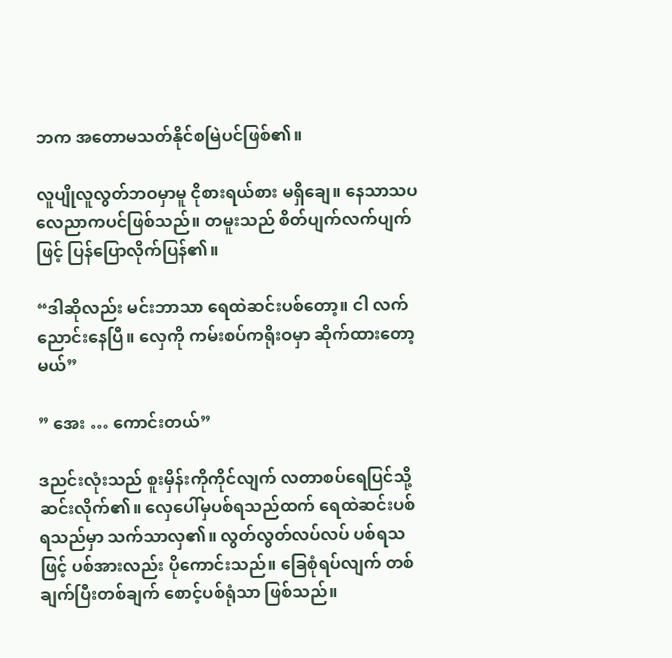ဘက အတောမသတ်နိုင်စမြဲပင်ဖြစ်၏။

လူပျိုလူလွတ်ဘဝမှာမူ ငိုစားရယ်စား မရှိချေ။ နေသာသပ လေညာကပင်ဖြစ်သည်။ တမူးသည် စိတ်ပျက်လက်ပျက်ဖြင့် ပြန်ပြောလိုက်ပြန်၏။

“ဒါဆိုလည်း မင်းဘာသာ ရေထဲဆင်းပစ်တော့။ ငါ လက်ညောင်းနေပြီ။ လှေကို ကမ်းစပ်ကရိုးဝမှာ ဆိုက်ထားတော့မယ်”

” အေး … ကောင်းတယ်”

ဒညင်းလုံးသည် စူးမှိန်းကိုကိုင်လျက် လတာစပ်ရေပြင်သို့ ဆင်းလိုက်၏။ လှေပေါ်မှပစ်ရသည်ထက် ရေထဲဆင်းပစ်ရသည်မှာ သက်သာလှ၏။ လွတ်လွတ်လပ်လပ် ပစ်ရသဖြင့် ပစ်အားလည်း ပိုကောင်းသည်။ ခြေစုံရပ်လျက် တစ်ချက်ပြီးတစ်ချက် စောင့်ပစ်ရုံသာ ဖြစ်သည်။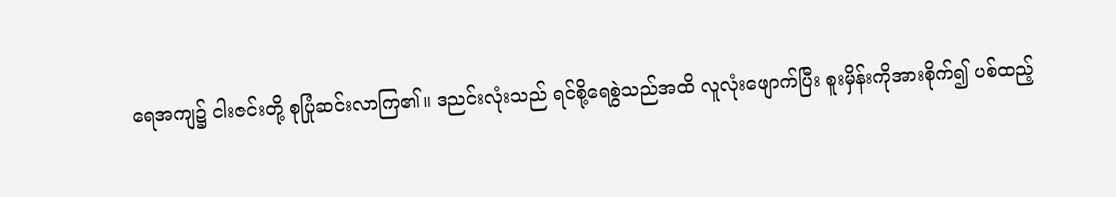ရေအကျ၌ ငါးဇင်းတို့ စုပြုံဆင်းလာကြ၏။ ဒညင်းလုံးသည် ရင်စို့ရေစွဲသည်အထိ လူလုံးဖျောက်ပြီး စူးမှိန်းကိုအားစိုက်၍ ပစ်ထည့်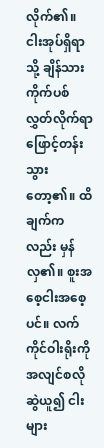လိုက်၏။ ငါးအုပ်ရှိရာသို့ ချိန်သားကိုက်ပစ်လွှတ်လိုက်ရာ ဖြောင့်တန်းသွားတော့၏။ ထိချက်ကလည်း မှန်လှ၏။ စူးအစေ့ငါးအစေ့ပင်။ လက်ကိုင်ဝါးရိုးကို အလျင်စလိုဆွဲယူ၍ ငါးများ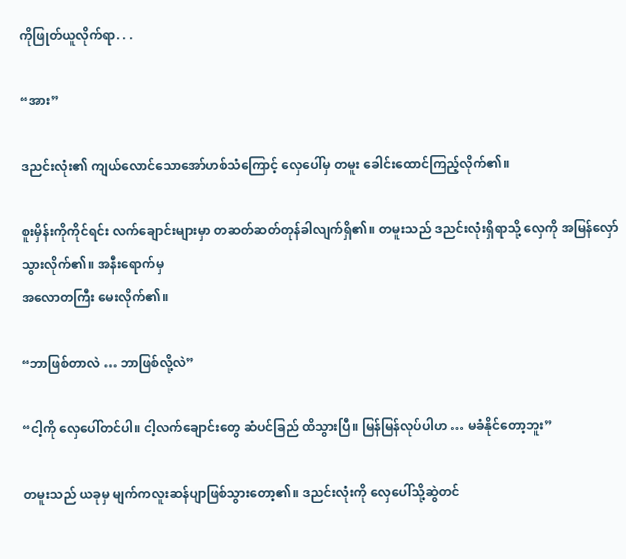ကိုဖြုတ်ယူလိုက်ရာ. . .

“အား”

ဒညင်းလုံး၏ ကျယ်လောင်သောအော်ဟစ်သံကြောင့် လှေပေါ်မှ တမူး ခေါင်းထောင်ကြည့်လိုက်၏။

စူးမှိန်းကိုကိုင်ရင်း လက်ချောင်းများမှာ တဆတ်ဆတ်တုန်ခါလျက်ရှိ၏။ တမူးသည် ဒညင်းလုံးရှိရာသို့ လှေကို အမြန်လှော်သွားလိုက်၏။ အနီးရောက်မှ
အလောတကြီး မေးလိုက်၏။

“ဘာဖြစ်တာလဲ … ဘာဖြစ်လို့လဲ”

“ငါ့ကို လှေပေါ်တင်ပါ။ ငါ့လက်ချောင်းတွေ ဆံပင်ခြည် ထိသွားပြီ။ မြန်မြန်လုပ်ပါဟ … မခံနိုင်တော့ဘူး”

တမူးသည် ယခုမှ မျက်ကလူးဆန်ပျာဖြစ်သွားတော့၏။ ဒညင်းလုံးကို လှေပေါ်သို့ဆွဲတင်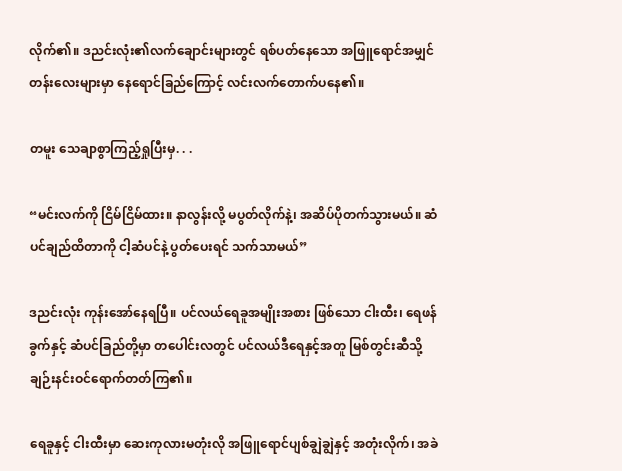လိုက်၏။ ဒညင်းလုံး၏လက်ချောင်းများတွင် ရစ်ပတ်နေသော အဖြူရောင်အမျှင်တန်းလေးများမှာ နေရောင်ခြည်ကြောင့် လင်းလက်တောက်ပနေ၏။

တမူး သေချာစွာကြည့်ရှုပြီးမှ. . .

“မင်းလက်ကို ငြိမ်ငြိမ်ထား။ နာလွန်းလို့ မပွတ်လိုက်နဲ့၊ အဆိပ်ပိုတက်သွားမယ်။ ဆံပင်ချည်ထိတာကို ငါ့ဆံပင်နဲ့ ပွတ်ပေးရင် သက်သာမယ်”

ဒညင်းလုံး ကုန်းအော်နေရပြီ။ ပင်လယ်ရေခူအမျိုးအစား ဖြစ်သော ငါးထီး၊ ရေဖန်ခွက်နှင့် ဆံပင်ခြည်တို့မှာ တပေါင်းလတွင် ပင်လယ်ဒီရေနှင့်အတူ မြစ်တွင်းဆီသို့ ချဉ်းနင်းဝင်ရောက်တတ်ကြ၏။

ရေခူနှင့် ငါးထီးမှာ ဆေးကုလားမတုံးလို အဖြူရောင်ပျစ်ချွဲချွဲနှင့် အတုံးလိုက်၊ အခဲ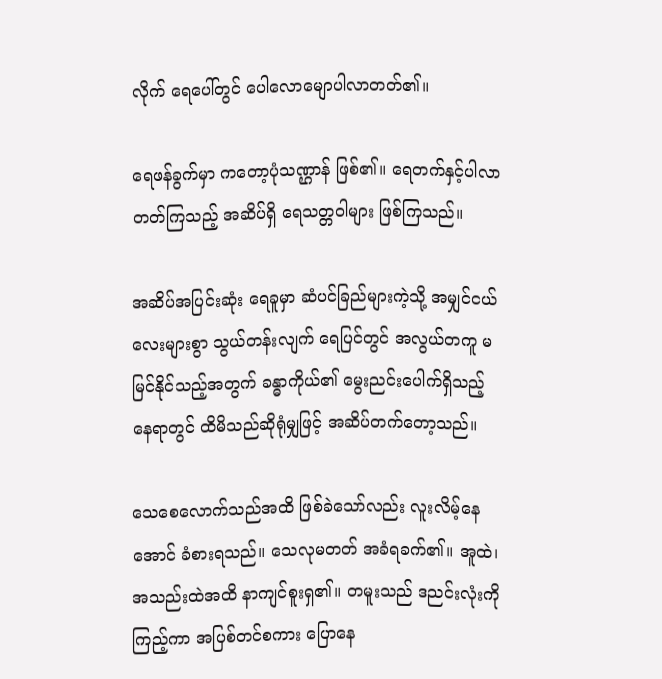လိုက် ရေပေါ်တွင် ပေါလောမျောပါလာတတ်၏။

ရေဖန်ခွက်မှာ ကတော့ပုံသဏ္ဌာန် ဖြစ်၏။ ရေတက်နှင့်ပါလာတတ်ကြသည့် အဆိပ်ရှိ ရေသတ္တဝါများ ဖြစ်ကြသည်။

အဆိပ်အပြင်းဆုံး ရေခူမှာ ဆံပင်ခြည်များကဲ့သို့ အမျှင်ငယ်လေးများစွာ သွယ်တန်းလျက် ရေပြင်တွင် အလွယ်တကူ မမြင်နိုင်သည့်အတွက် ခန္ဓာကိုယ်၏ မွေးညင်းပေါက်ရှိသည့် နေရာတွင် ထိမိသည်ဆိုရုံမျှဖြင့် အဆိပ်တက်တော့သည်။

သေစေလောက်သည်အထိ ဖြစ်ခဲသော်လည်း လူးလိမ့်နေအောင် ခံစားရသည်။ သေလုမတတ် အခံရခက်၏။ အူထဲ၊ အသည်းထဲအထိ နာကျင်စူးရှ၏။ တမူးသည် ဒညင်းလုံးကိုကြည့်ကာ အပြစ်တင်စကား ပြောနေ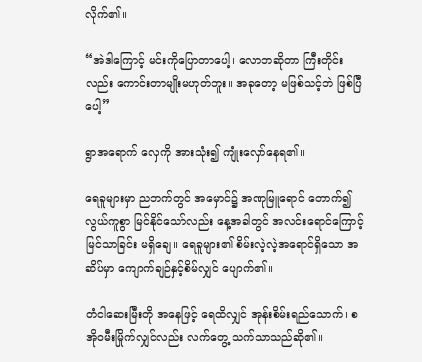လိုက်၏။

“အဲဒါကြောင့် မင်းကိုပြောတာပေါ့၊ လောဘဆိုတာ ကြီးတိုင်းလည်း ကောင်းတာမျိုးမဟုတ်ဘူး။ အခုတော့ မဖြစ်သင့်ဘဲ ဖြစ်ပြီပေါ့”

ရွာအရောက် လှေကို အားသုံး၍ ကျုံးလှော်နေရ၏။

ရေခူများမှာ ညဘက်တွင် အမှောင်၌ အဏုမြူရောင် တောက်၍ လွယ်ကူစွာ မြင်နိုင်သော်လည်း နေ့အခါတွင် အလင်းရောင်ကြောင့် မြင်သာခြင်း မရှိချေ။ ရေခူများ၏ စိမ်းလဲ့လဲ့အရောင်ရှိသော အဆိပ်မှာ ကျောက်ချဉ်နှင့်စိမ်လျှင် ပျောက်၏။

တံငါဆေးမြီးတို အနေဖြင့် ရေထိလျှင် အုန်းစိမ်းရည်သောက်၊ စအိုဝမီးမြိုက်လျှင်လည်း လက်တွေ့ သက်သာသည်ဆို၏။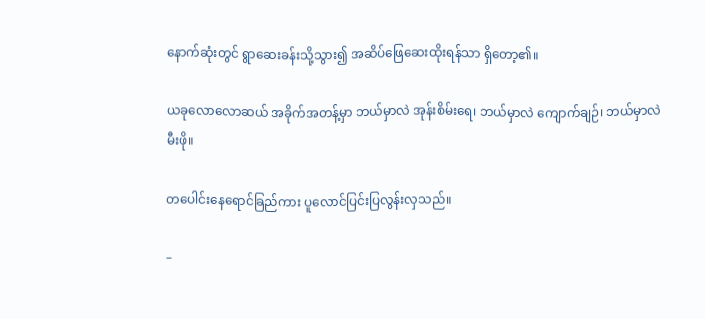နောက်ဆုံးတွင် ရွာဆေးခန်းသို့သွား၍ အဆိပ်ဖြေဆေးထိုးရန်သာ ရှိတော့၏။

ယခုလောလောဆယ် အခိုက်အတန့်မှာ ဘယ်မှာလဲ အုန်းစိမ်းရေ၊ ဘယ်မှာလဲ ကျောက်ချဉ်၊ ဘယ်မှာလဲ မီးဖို။

တပေါင်းနေရောင်ခြည်ကား ပူလောင်ပြင်းပြလွန်းလှသည်။

–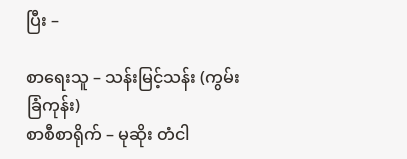ပြီး –

စာရေးသူ – သန်းမြင့်သန်း (ကွမ်းခြံကုန်း)
စာစီစာရိုက် – မုဆိုး တံငါ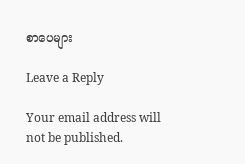စာပေများ

Leave a Reply

Your email address will not be published.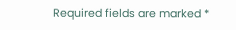Required fields are marked *